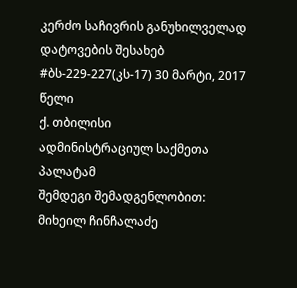კერძო საჩივრის განუხილველად დატოვების შესახებ
#ბს-229-227(კს-17) 30 მარტი, 2017 წელი
ქ. თბილისი
ადმინისტრაციულ საქმეთა პალატამ
შემდეგი შემადგენლობით:
მიხეილ ჩინჩალაძე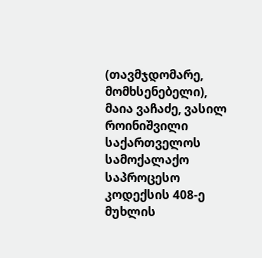(თავმჯდომარე, მომხსენებელი),
მაია ვაჩაძე, ვასილ როინიშვილი
საქართველოს სამოქალაქო საპროცესო კოდექსის 408-ე მუხლის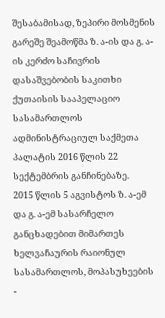შესაბამისად, ზეპირი მოსმენის გარეშე შეამოწმა ზ. ა-ის და გ. ა-ის კერძო საჩივრის დასაშვებობის საკითხი ქუთაისის სააპელაციო სასამართლოს ადმინისტრაციულ საქმეთა პალატის 2016 წლის 22 სექტემბრის განჩინებაზე.
2015 წლის 5 აგვისტოს ზ. ა-ემ და გ. ა-ემ სასარჩელო განცხადებით მიმართეს ხელვაჩაურის რაიონულ სასამართლოს, მოპასუხეების -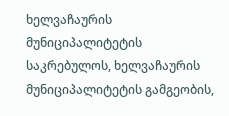ხელვაჩაურის მუნიციპალიტეტის საკრებულოს, ხელვაჩაურის მუნიციპალიტეტის გამგეობის,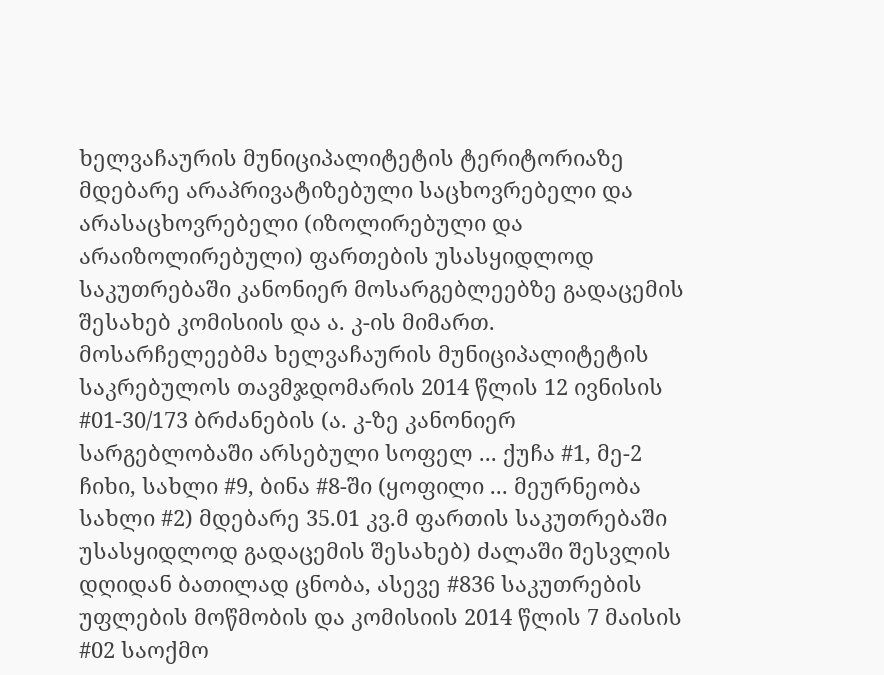ხელვაჩაურის მუნიციპალიტეტის ტერიტორიაზე მდებარე არაპრივატიზებული საცხოვრებელი და არასაცხოვრებელი (იზოლირებული და არაიზოლირებული) ფართების უსასყიდლოდ საკუთრებაში კანონიერ მოსარგებლეებზე გადაცემის შესახებ კომისიის და ა. კ-ის მიმართ.
მოსარჩელეებმა ხელვაჩაურის მუნიციპალიტეტის საკრებულოს თავმჯდომარის 2014 წლის 12 ივნისის #01-30/173 ბრძანების (ა. კ-ზე კანონიერ სარგებლობაში არსებული სოფელ ... ქუჩა #1, მე-2 ჩიხი, სახლი #9, ბინა #8-ში (ყოფილი ... მეურნეობა სახლი #2) მდებარე 35.01 კვ.მ ფართის საკუთრებაში უსასყიდლოდ გადაცემის შესახებ) ძალაში შესვლის დღიდან ბათილად ცნობა, ასევე #836 საკუთრების უფლების მოწმობის და კომისიის 2014 წლის 7 მაისის #02 საოქმო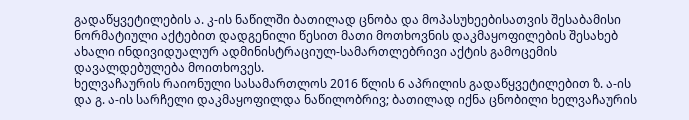გადაწყვეტილების ა. კ-ის ნაწილში ბათილად ცნობა და მოპასუხეებისათვის შესაბამისი ნორმატიული აქტებით დადგენილი წესით მათი მოთხოვნის დაკმაყოფილების შესახებ ახალი ინდივიდუალურ ადმინისტრაციულ-სამართლებრივი აქტის გამოცემის დავალდებულება მოითხოვეს.
ხელვაჩაურის რაიონული სასამართლოს 2016 წლის 6 აპრილის გადაწყვეტილებით ზ. ა-ის და გ. ა-ის სარჩელი დაკმაყოფილდა ნაწილობრივ; ბათილად იქნა ცნობილი ხელვაჩაურის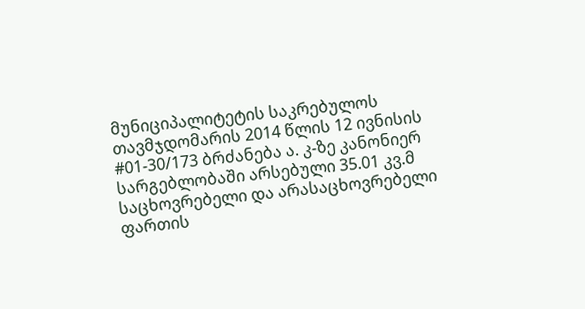მუნიციპალიტეტის საკრებულოს თავმჯდომარის 2014 წლის 12 ივნისის #01-30/173 ბრძანება ა. კ-ზე კანონიერ სარგებლობაში არსებული 35.01 კვ.მ საცხოვრებელი და არასაცხოვრებელი ფართის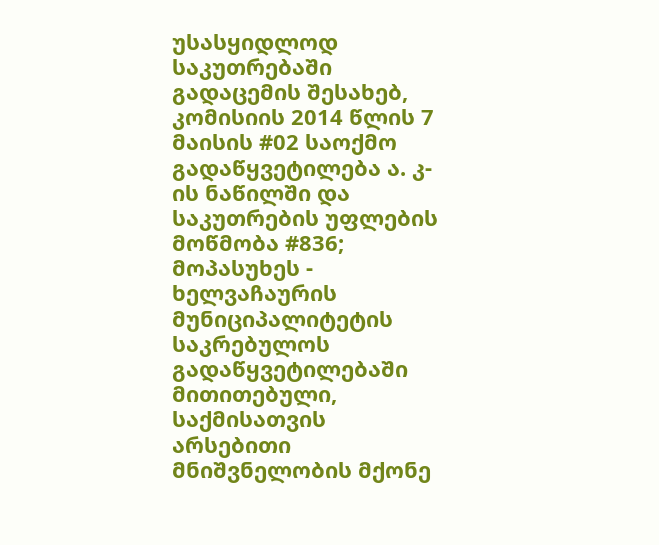უსასყიდლოდ საკუთრებაში გადაცემის შესახებ, კომისიის 2014 წლის 7 მაისის #02 საოქმო გადაწყვეტილება ა. კ-ის ნაწილში და საკუთრების უფლების მოწმობა #836; მოპასუხეს - ხელვაჩაურის მუნიციპალიტეტის საკრებულოს გადაწყვეტილებაში მითითებული, საქმისათვის არსებითი მნიშვნელობის მქონე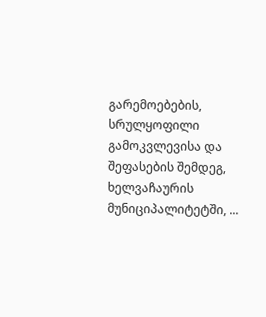გარემოებების, სრულყოფილი გამოკვლევისა და შეფასების შემდეგ, ხელვაჩაურის მუნიციპალიტეტში, ...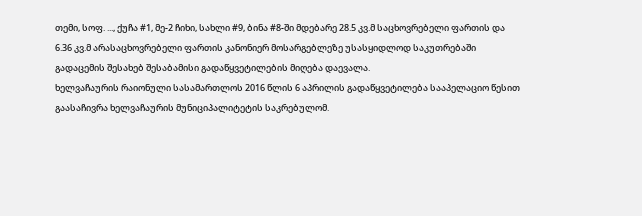თემი, სოფ. ..., ქუჩა #1, მე-2 ჩიხი, სახლი #9, ბინა #8-ში მდებარე 28.5 კვ.მ საცხოვრებელი ფართის და 6.36 კვ.მ არასაცხოვრებელი ფართის კანონიერ მოსარგებლეზე უსასყიდლოდ საკუთრებაში გადაცემის შესახებ შესაბამისი გადაწყვეტილების მიღება დაევალა.
ხელვაჩაურის რაიონული სასამართლოს 2016 წლის 6 აპრილის გადაწყვეტილება სააპელაციო წესით გაასაჩივრა ხელვაჩაურის მუნიციპალიტეტის საკრებულომ.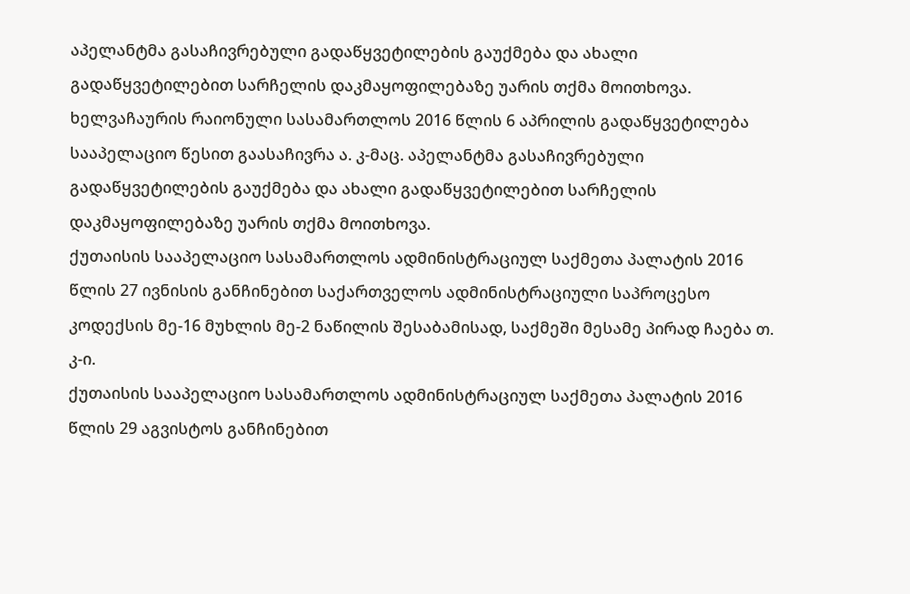აპელანტმა გასაჩივრებული გადაწყვეტილების გაუქმება და ახალი გადაწყვეტილებით სარჩელის დაკმაყოფილებაზე უარის თქმა მოითხოვა.
ხელვაჩაურის რაიონული სასამართლოს 2016 წლის 6 აპრილის გადაწყვეტილება სააპელაციო წესით გაასაჩივრა ა. კ-მაც. აპელანტმა გასაჩივრებული გადაწყვეტილების გაუქმება და ახალი გადაწყვეტილებით სარჩელის დაკმაყოფილებაზე უარის თქმა მოითხოვა.
ქუთაისის სააპელაციო სასამართლოს ადმინისტრაციულ საქმეთა პალატის 2016 წლის 27 ივნისის განჩინებით საქართველოს ადმინისტრაციული საპროცესო კოდექსის მე-16 მუხლის მე-2 ნაწილის შესაბამისად, საქმეში მესამე პირად ჩაება თ. კ-ი.
ქუთაისის სააპელაციო სასამართლოს ადმინისტრაციულ საქმეთა პალატის 2016 წლის 29 აგვისტოს განჩინებით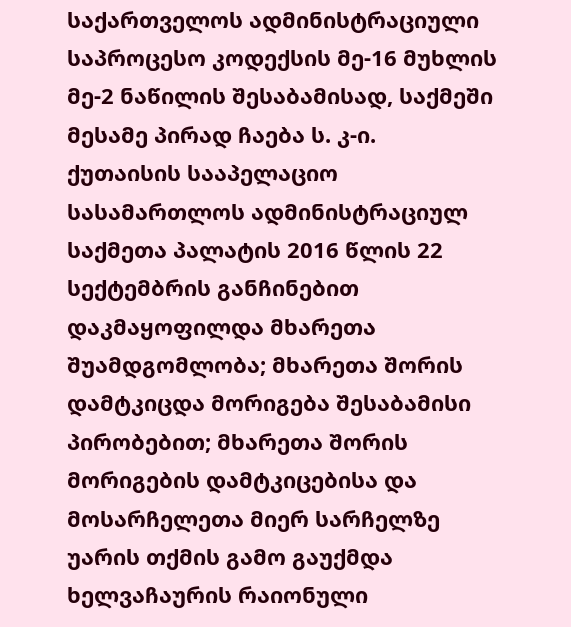საქართველოს ადმინისტრაციული საპროცესო კოდექსის მე-16 მუხლის მე-2 ნაწილის შესაბამისად, საქმეში მესამე პირად ჩაება ს. კ-ი.
ქუთაისის სააპელაციო სასამართლოს ადმინისტრაციულ საქმეთა პალატის 2016 წლის 22 სექტემბრის განჩინებით დაკმაყოფილდა მხარეთა შუამდგომლობა; მხარეთა შორის დამტკიცდა მორიგება შესაბამისი პირობებით; მხარეთა შორის მორიგების დამტკიცებისა და მოსარჩელეთა მიერ სარჩელზე უარის თქმის გამო გაუქმდა ხელვაჩაურის რაიონული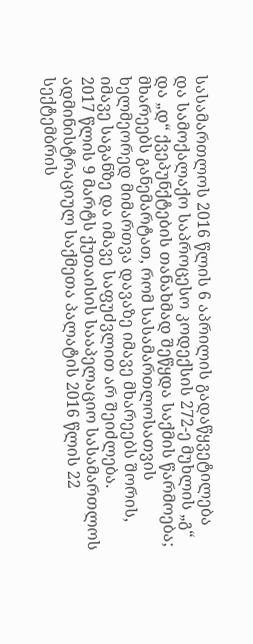სასამართლოს 2016 წლის 6 აპრილის გადაწყვეტილება და სამოქალაქო საპროცესო კოდექსის 272-ე მუხლის „გ“ და „დ“ ქვეპუნქტების თანახმად შეწყდა საქმის წარმოება; მხარეებს განემარტათ, რომ სასამართლოსათვის ხელმეორედ მიმართვა დავაზე იმავე მხარეებს შორის, იმავე საგანზე და იმავე საფუძვლით არ შეიძლება.
2017 წლის 9 მარტს ქუთაისის სააპელაციო სასამართლოს ადმინისტრაციულ საქმეთა პალატის 2016 წლის 22 სექტემბრის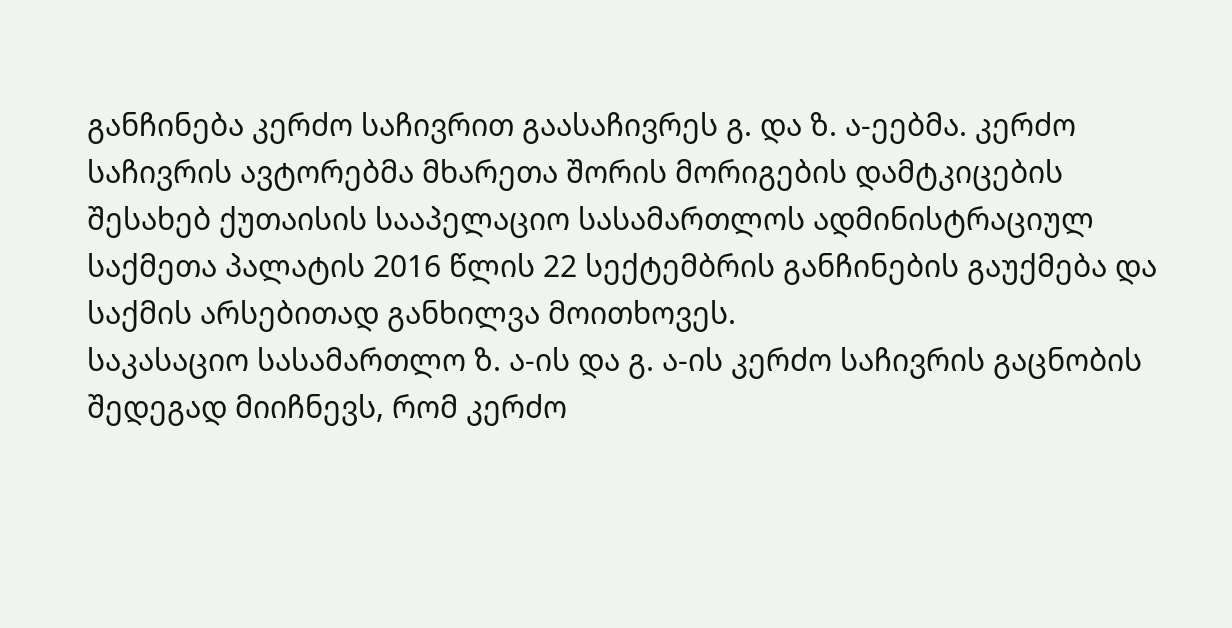განჩინება კერძო საჩივრით გაასაჩივრეს გ. და ზ. ა-ეებმა. კერძო საჩივრის ავტორებმა მხარეთა შორის მორიგების დამტკიცების შესახებ ქუთაისის სააპელაციო სასამართლოს ადმინისტრაციულ საქმეთა პალატის 2016 წლის 22 სექტემბრის განჩინების გაუქმება და საქმის არსებითად განხილვა მოითხოვეს.
საკასაციო სასამართლო ზ. ა-ის და გ. ა-ის კერძო საჩივრის გაცნობის შედეგად მიიჩნევს, რომ კერძო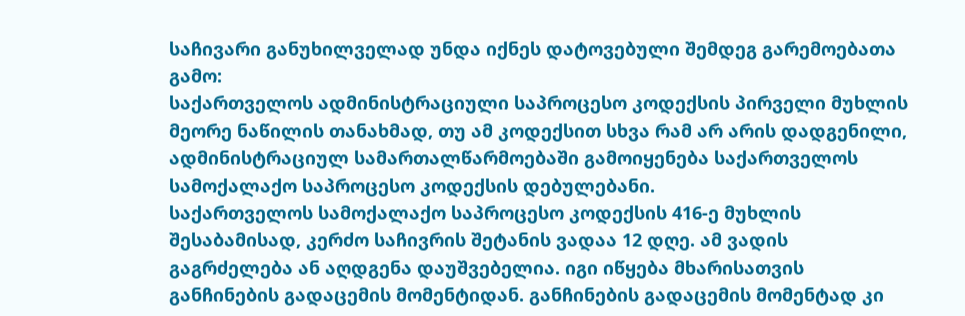საჩივარი განუხილველად უნდა იქნეს დატოვებული შემდეგ გარემოებათა გამო:
საქართველოს ადმინისტრაციული საპროცესო კოდექსის პირველი მუხლის მეორე ნაწილის თანახმად, თუ ამ კოდექსით სხვა რამ არ არის დადგენილი, ადმინისტრაციულ სამართალწარმოებაში გამოიყენება საქართველოს სამოქალაქო საპროცესო კოდექსის დებულებანი.
საქართველოს სამოქალაქო საპროცესო კოდექსის 416-ე მუხლის შესაბამისად, კერძო საჩივრის შეტანის ვადაა 12 დღე. ამ ვადის გაგრძელება ან აღდგენა დაუშვებელია. იგი იწყება მხარისათვის განჩინების გადაცემის მომენტიდან. განჩინების გადაცემის მომენტად კი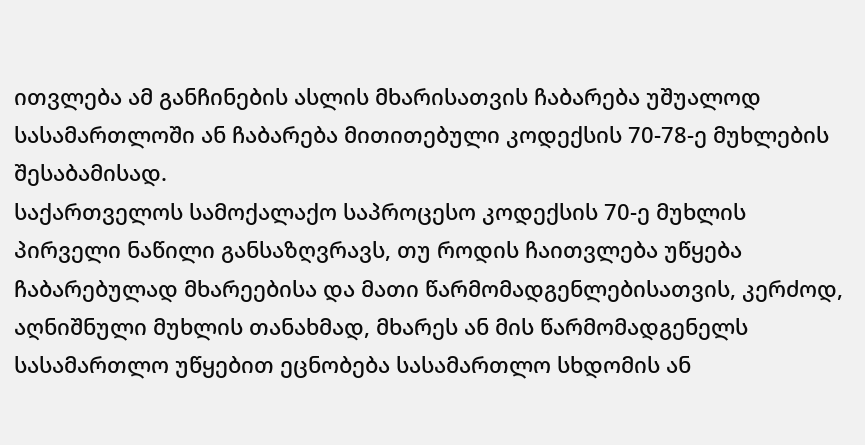ითვლება ამ განჩინების ასლის მხარისათვის ჩაბარება უშუალოდ სასამართლოში ან ჩაბარება მითითებული კოდექსის 70-78-ე მუხლების შესაბამისად.
საქართველოს სამოქალაქო საპროცესო კოდექსის 70-ე მუხლის პირველი ნაწილი განსაზღვრავს, თუ როდის ჩაითვლება უწყება ჩაბარებულად მხარეებისა და მათი წარმომადგენლებისათვის, კერძოდ, აღნიშნული მუხლის თანახმად, მხარეს ან მის წარმომადგენელს სასამართლო უწყებით ეცნობება სასამართლო სხდომის ან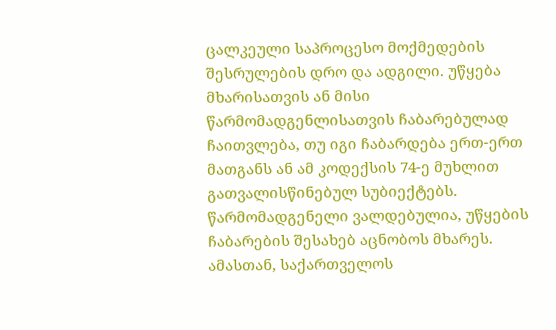ცალკეული საპროცესო მოქმედების შესრულების დრო და ადგილი. უწყება მხარისათვის ან მისი წარმომადგენლისათვის ჩაბარებულად ჩაითვლება, თუ იგი ჩაბარდება ერთ-ერთ მათგანს ან ამ კოდექსის 74-ე მუხლით გათვალისწინებულ სუბიექტებს. წარმომადგენელი ვალდებულია, უწყების ჩაბარების შესახებ აცნობოს მხარეს. ამასთან, საქართველოს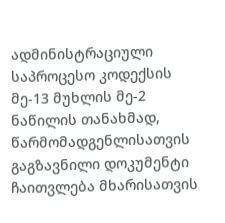ადმინისტრაციული საპროცესო კოდექსის მე-13 მუხლის მე-2 ნაწილის თანახმად, წარმომადგენლისათვის გაგზავნილი დოკუმენტი ჩაითვლება მხარისათვის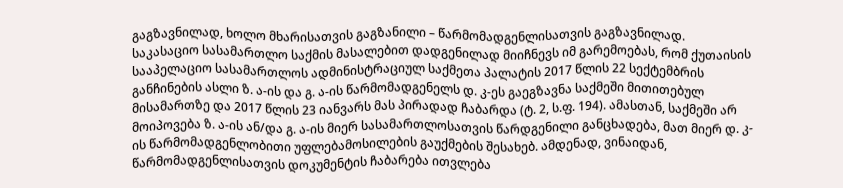გაგზავნილად, ხოლო მხარისათვის გაგზანილი – წარმომადგენლისათვის გაგზავნილად.
საკასაციო სასამართლო საქმის მასალებით დადგენილად მიიჩნევს იმ გარემოებას, რომ ქუთაისის სააპელაციო სასამართლოს ადმინისტრაციულ საქმეთა პალატის 2017 წლის 22 სექტემბრის განჩინების ასლი ზ. ა-ის და გ. ა-ის წარმომადგენელს დ. კ-ეს გაეგზავნა საქმეში მითითებულ მისამართზე და 2017 წლის 23 იანვარს მას პირადად ჩაბარდა (ტ. 2, ს.ფ. 194). ამასთან, საქმეში არ მოიპოვება ზ. ა-ის ან/და გ. ა-ის მიერ სასამართლოსათვის წარდგენილი განცხადება, მათ მიერ დ. კ-ის წარმომადგენლობითი უფლებამოსილების გაუქმების შესახებ. ამდენად, ვინაიდან, წარმომადგენლისათვის დოკუმენტის ჩაბარება ითვლება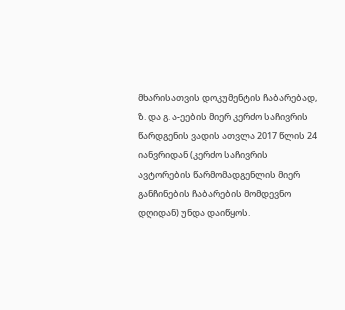მხარისათვის დოკუმენტის ჩაბარებად, ზ. და გ. ა-ეების მიერ კერძო საჩივრის წარდგენის ვადის ათვლა 2017 წლის 24 იანვრიდან (კერძო საჩივრის ავტორების წარმომადგენლის მიერ განჩინების ჩაბარების მომდევნო დღიდან) უნდა დაიწყოს.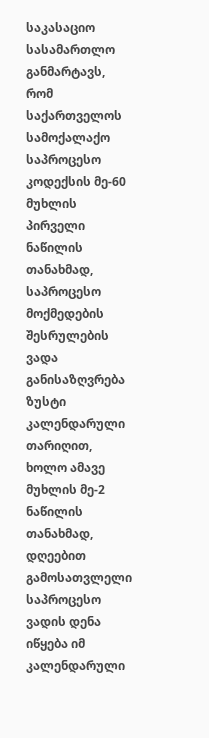საკასაციო სასამართლო განმარტავს, რომ საქართველოს სამოქალაქო საპროცესო კოდექსის მე-60 მუხლის პირველი ნაწილის თანახმად, საპროცესო მოქმედების შესრულების ვადა განისაზღვრება ზუსტი კალენდარული თარიღით, ხოლო ამავე მუხლის მე-2 ნაწილის თანახმად, დღეებით გამოსათვლელი საპროცესო ვადის დენა იწყება იმ კალენდარული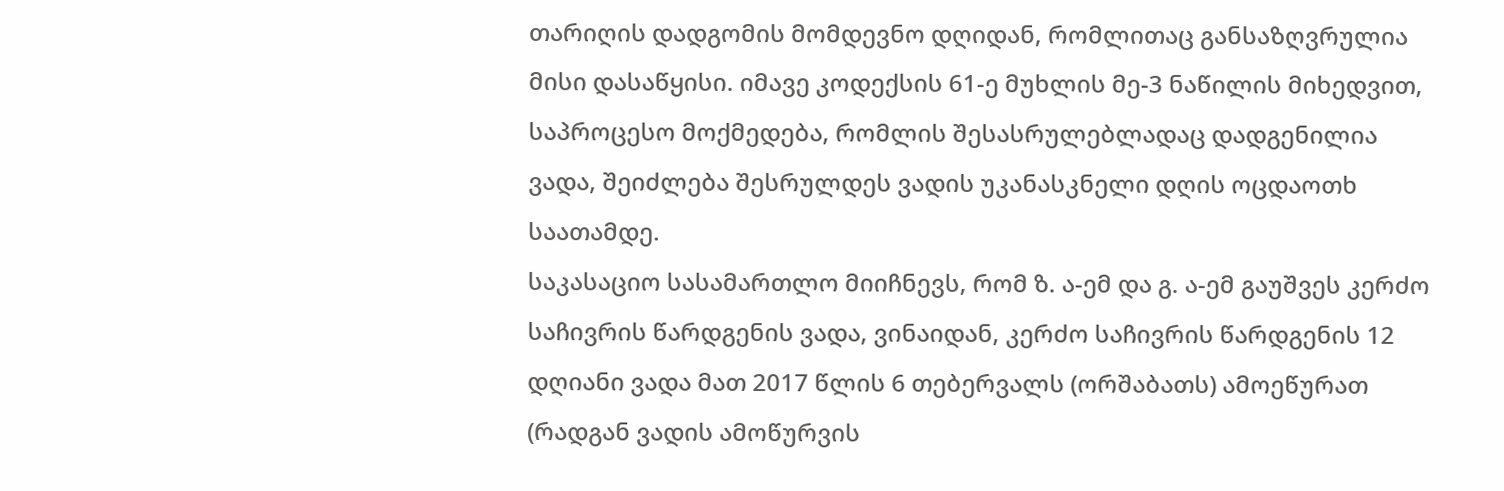თარიღის დადგომის მომდევნო დღიდან, რომლითაც განსაზღვრულია მისი დასაწყისი. იმავე კოდექსის 61-ე მუხლის მე-3 ნაწილის მიხედვით, საპროცესო მოქმედება, რომლის შესასრულებლადაც დადგენილია ვადა, შეიძლება შესრულდეს ვადის უკანასკნელი დღის ოცდაოთხ საათამდე.
საკასაციო სასამართლო მიიჩნევს, რომ ზ. ა-ემ და გ. ა-ემ გაუშვეს კერძო საჩივრის წარდგენის ვადა, ვინაიდან, კერძო საჩივრის წარდგენის 12 დღიანი ვადა მათ 2017 წლის 6 თებერვალს (ორშაბათს) ამოეწურათ (რადგან ვადის ამოწურვის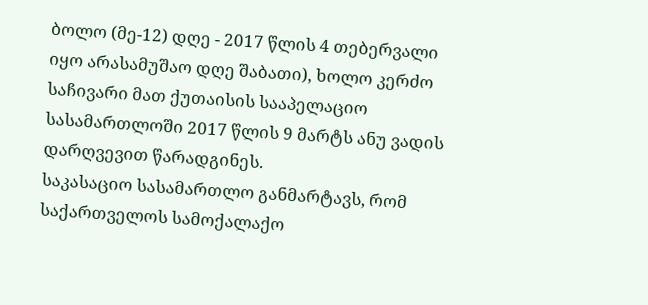ბოლო (მე-12) დღე - 2017 წლის 4 თებერვალი იყო არასამუშაო დღე შაბათი), ხოლო კერძო საჩივარი მათ ქუთაისის სააპელაციო სასამართლოში 2017 წლის 9 მარტს ანუ ვადის დარღვევით წარადგინეს.
საკასაციო სასამართლო განმარტავს, რომ საქართველოს სამოქალაქო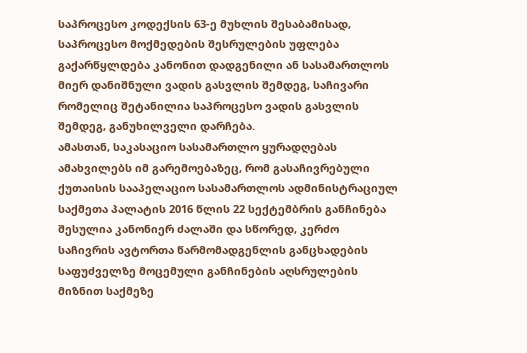საპროცესო კოდექსის 63-ე მუხლის შესაბამისად, საპროცესო მოქმედების შესრულების უფლება გაქარწყლდება კანონით დადგენილი ან სასამართლოს მიერ დანიშნული ვადის გასვლის შემდეგ, საჩივარი რომელიც შეტანილია საპროცესო ვადის გასვლის შემდეგ, განუხილველი დარჩება.
ამასთან, საკასაციო სასამართლო ყურადღებას ამახვილებს იმ გარემოებაზეც, რომ გასაჩივრებული ქუთაისის სააპელაციო სასამართლოს ადმინისტრაციულ საქმეთა პალატის 2016 წლის 22 სექტემბრის განჩინება შესულია კანონიერ ძალაში და სწორედ, კერძო საჩივრის ავტორთა წარმომადგენლის განცხადების საფუძველზე მოცემული განჩინების აღსრულების მიზნით საქმეზე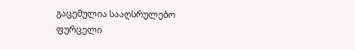გაცემულია სააღსრულებო ფურცელი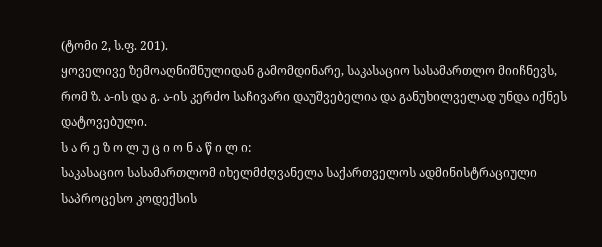(ტომი 2, ს.ფ. 201).
ყოველივე ზემოაღნიშნულიდან გამომდინარე, საკასაციო სასამართლო მიიჩნევს, რომ ზ. ა-ის და გ. ა-ის კერძო საჩივარი დაუშვებელია და განუხილველად უნდა იქნეს დატოვებული.
ს ა რ ე ზ ო ლ უ ც ი ო ნ ა წ ი ლ ი:
საკასაციო სასამართლომ იხელმძღვანელა საქართველოს ადმინისტრაციული საპროცესო კოდექსის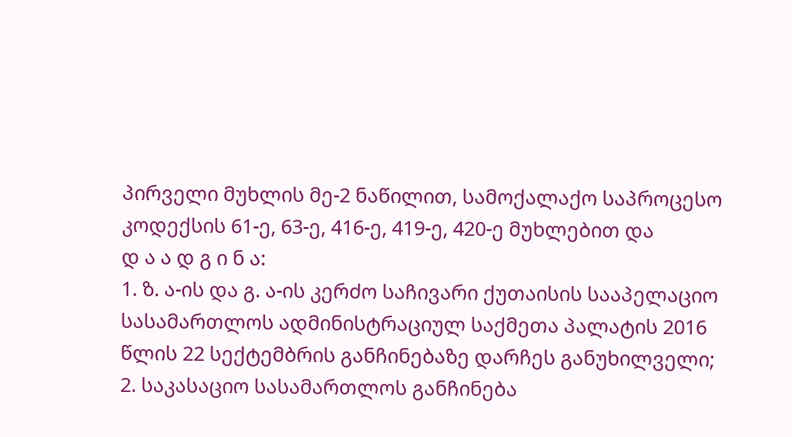პირველი მუხლის მე-2 ნაწილით, სამოქალაქო საპროცესო კოდექსის 61-ე, 63-ე, 416-ე, 419-ე, 420-ე მუხლებით და
დ ა ა დ გ ი ნ ა:
1. ზ. ა-ის და გ. ა-ის კერძო საჩივარი ქუთაისის სააპელაციო სასამართლოს ადმინისტრაციულ საქმეთა პალატის 2016 წლის 22 სექტემბრის განჩინებაზე დარჩეს განუხილველი;
2. საკასაციო სასამართლოს განჩინება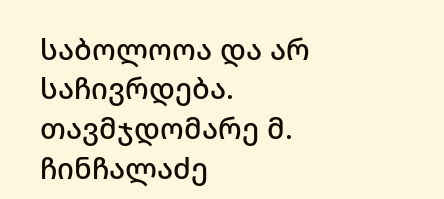საბოლოოა და არ საჩივრდება.
თავმჯდომარე მ. ჩინჩალაძე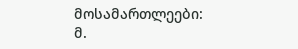მოსამართლეები: მ.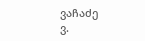ვაჩაძე
ვ.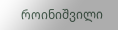როინიშვილი